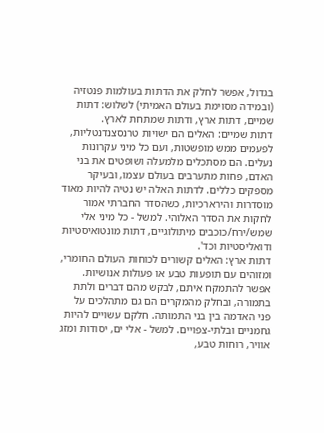בגדול, אפשר לחלק את הדתות בעולמות פנטזיה (ובמידה מסוימת בעולם האמיתי) לשלוש: דתות שמיים, דתות ארץ, ודתות שמתחת לארץ.
דתות שמיים: האלים הם ישויות טרנסצנדנטליות, לפעמים ממש מופשטות, ועם כל מיני עקרונות נעלים. הם מסתכלים מלמעלה ושופטים את בני האדם, פחות מתערבים בעולם עצמו, ובעיקר מספקים כללים. לדתות האלה יש נטיה להיות מאוד מוסדרות והירארכיות, כשהסדר החברתי אמור לחקות את הסדר האלוהי. למשל - כל מיני אלי שמש/ירח/כוכבים מיתולוגיים, דתות מונטואיסטיות ודואליסטיות וכד'.
דתות ארץ: האלים קשורים לכוחות העולם החומרי, ומזוהים עם תופעות טבע או פעולות אנושיות. אפשר להתמקח איתם, לבקש מהם דברים ולתת בתמורה, ובחלק מהמקרים הם גם מתהלכים על פני האדמה בין בני התמותה. חלקם עשויים להיות גחמניים ובלתי-צפויים. למשל - אלי ים, יסודות ומזג אוויר, רוחות טבע,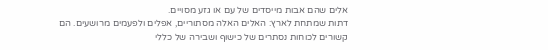אלים שהם אבות מייסדים של עם או גזע מסויים.
דתות שמתחת לארץ: האלים האלה מסתוריים, אפלים ולפעמים מרושעים. הם קשורים לכוחות נסתרים של כישוף ושבירה של כללי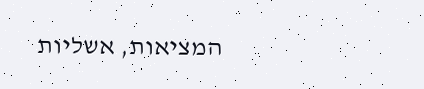המציאות, אשליות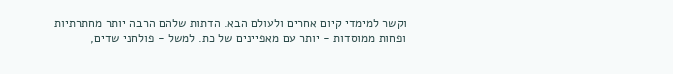וקשר למימדי קיום אחרים ולעולם הבא. הדתות שלהם הרבה יותר מחתרתיות ופחות ממוסדות - יותר עם מאפיינים של כת. למשל - פולחני שדים,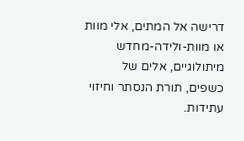דרישה אל המתים, אלי מוות או מוות-ולידה-מחדש מיתולוגיים, אלים של כשפים, תורת הנסתר וחיזוי עתידות.